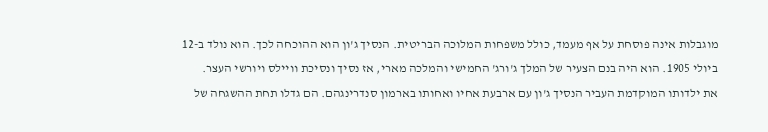מוגבלות אינה פוסחת על אף מעמד, כולל משפחות המלוכה הבריטית. הנסיך ג'ון הוא ההוכחה לכך. הוא נולד ב-12 ביולי 1905. הוא היה בנם הצעיר של המלך ג'ורג' החמישי והמלכה מארי, אז נסיך ונסיכת וויילס ויורשי העצר.
את ילדותו המוקדמת העביר הנסיך ג'ון עם ארבעת אחיו ואחותו בארמון סנדרינגהם. הם גדלו תחת ההשגחה של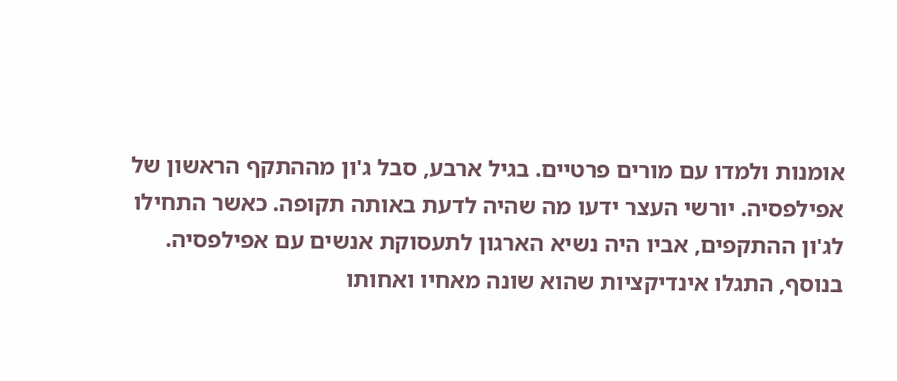אומנות ולמדו עם מורים פרטיים. בגיל ארבע, סבל ג'ון מההתקף הראשון של אפילפסיה. יורשי העצר ידעו מה שהיה לדעת באותה תקופה. כאשר התחילו לג'ון ההתקפים, אביו היה נשיא הארגון לתעסוקת אנשים עם אפילפסיה.
בנוסף, התגלו אינדיקציות שהוא שונה מאחיו ואחותו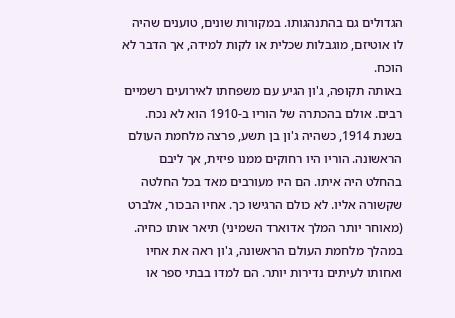הגדולים גם בהתנהגותו. במקורות שונים, טוענים שהיה לו אוטיזם, מוגבלות שכלית או לקות למידה, אך הדבר לא הוכח.
באותה תקופה, ג'ון הגיע עם משפחתו לאירועים רשמיים רבים. אולם בהכתרה של הוריו ב-1910 הוא לא נכח. בשנת 1914, כשהיה ג'ון בן תשע, פרצה מלחמת העולם הראשונה. הוריו היו רחוקים ממנו פיזית, אך ליבם בהחלט היה איתו. הם היו מעורבים מאד בכל החלטה שקשורה אליו. לא כולם הרגישו כך. אחיו הבכור, אלברט (מאוחר יותר המלך אדוארד השמיני) תיאר אותו כחיה.
במהלך מלחמת העולם הראשונה, ג'ון ראה את אחיו ואחותו לעיתים נדירות יותר. הם למדו בבתי ספר או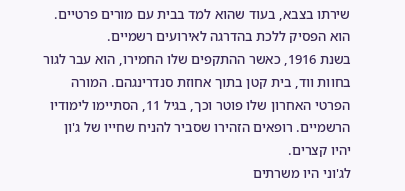שירתו בצבא, בעוד שהוא למד בבית עם מורים פרטיים. הוא הפסיק ללכת בהדרגה לאירועים רשמיים.
בשנת 1916, כאשר ההתקפים שלו החמירו, הוא עבר לגור בחוות ווד, בית קטן בתוך אחוזת סנדרינגהם. המורה הפרטי האחרון שלו פוטר וכך, בגיל 11, הסתיימו לימודיו הרשמיים. רופאים הזהירו שסביר להניח שחייו של ג'ון יהיו קצרים.
לג'וני היו משרתים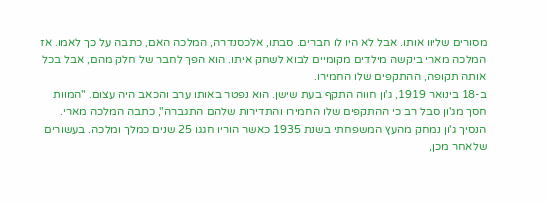מסורים שליוו אותו. אבל לא היו לו חברים. סבתו, אלכסנדרה, המלכה האם, כתבה על כך לאמו. אז המלכה מארי ביקשה מילדים מקומיים לבוא לשחק איתו. הוא הפך לחבר של חלק מהם, אבל בכל אותה תקופה, ההתקפים שלו החמירו.
ב-18 בינואר 1919, ג'ון חווה התקף בעת שישן. הוא נפטר באותו ערב והכאב היה עצום. "המוות חסך מג'ון סבל רב כי ההתקפים שלו החמירו והתדירות שלהם התגברה", כתבה המלכה מארי.
הנסיך ג'ון נמחק מהעץ המשפחתי בשנת 1935 כאשר הוריו חגגו 25 שנים כמלך ומלכה. בעשורים שלאחר מכן,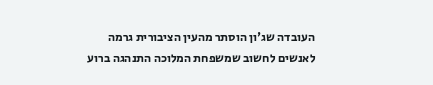העובדה שג'ון הוסתר מהעין הציבורית גרמה לאנשים לחשוב שמשפחת המלוכה התנהגה ברוע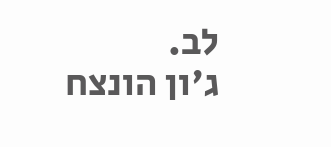לב.
ג'ון הונצח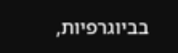בביוגרפיות,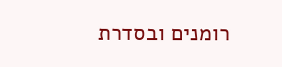רומנים ובסדרת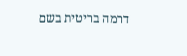דרמה בריטית בשם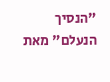"הנסיך הנעלם" מאת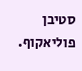סטיבן פוליאקוף.